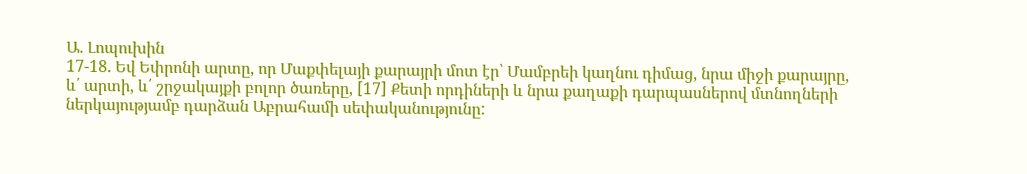Ա. Լոպուխին
17-18. Եվ Եփրոնի արտը, որ Մաքփելայի քարայրի մոտ էր՝ Մամբրեի կաղնու դիմաց, նրա միջի քարայրը, և՛ արտի, և՛ շրջակայքի բոլոր ծառերը, [17] Քետի որդիների և նրա քաղաքի դարպասներով մտնողների ներկայությամբ դարձան Աբրահամի սեփականությունը: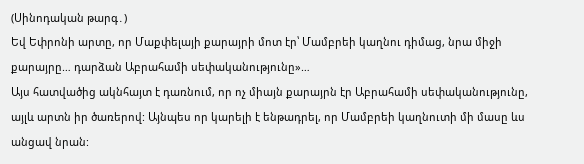(Սինոդական թարգ․)
Եվ Եփրոնի արտը, որ Մաքփելայի քարայրի մոտ էր՝ Մամբրեի կաղնու դիմաց, նրա միջի քարայրը… դարձան Աբրահամի սեփականությունը»…
Այս հատվածից ակնհայտ է դառնում, որ ոչ միայն քարայրն էր Աբրահամի սեփականությունը, այլև արտն իր ծառերով: Այնպես որ կարելի է ենթադրել, որ Մամբրեի կաղնուտի մի մասը ևս անցավ նրան: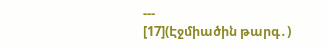---
[17](Էջմիածին թարգ․)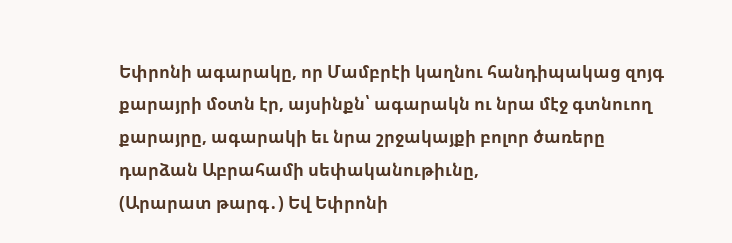Եփրոնի ագարակը, որ Մամբրէի կաղնու հանդիպակաց զոյգ քարայրի մօտն էր, այսինքն՝ ագարակն ու նրա մէջ գտնուող քարայրը, ագարակի եւ նրա շրջակայքի բոլոր ծառերը դարձան Աբրահամի սեփականութիւնը,
(Արարատ թարգ․) Եվ Եփրոնի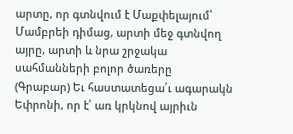արտը, որ գտնվում է Մաքփելայում՝ Մամբրեի դիմաց, արտի մեջ գտնվող այրը, արտի և նրա շրջակա սահմանների բոլոր ծառերը
(Գրաբար) Եւ հաստատեցա՛ւ ագարակն Եփրոնի, որ է՛ առ կրկնով այրիւն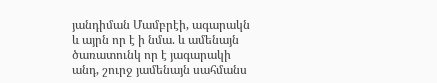յանդիման Մամբրէի, ագարակն և այրն որ է ի նմա. և ամենայն ծառատունկ որ է յագարակի անդ, շուրջ յամենայն սահմանս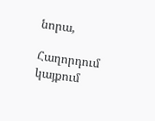նորա,

Հաղորդում կայքում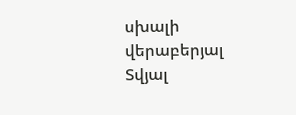սխալի վերաբերյալ
Տվյալ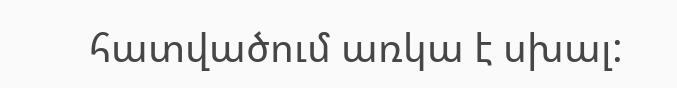հատվածում առկա է սխալ: